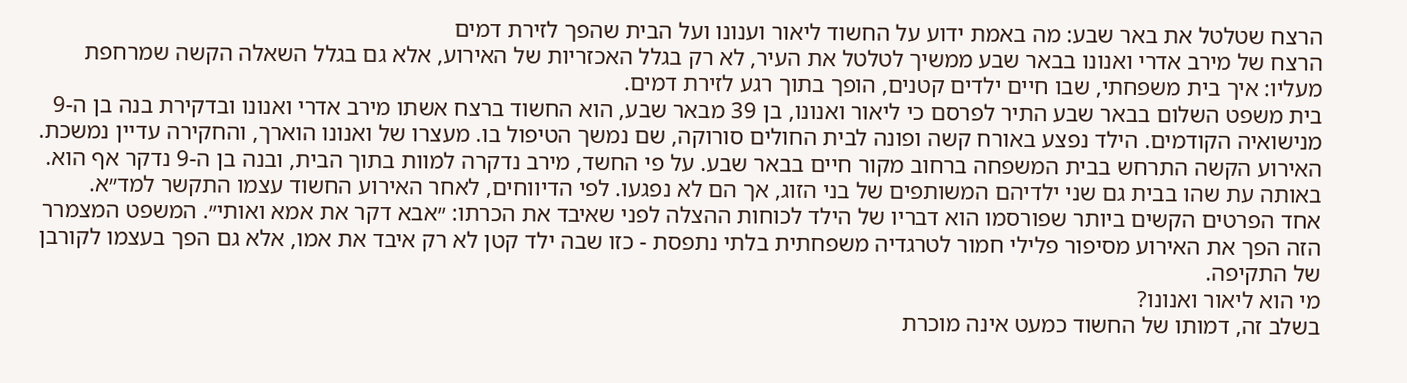הרצח שטלטל את באר שבע: מה באמת ידוע על החשוד ליאור וענונו ועל הבית שהפך לזירת דמים
הרצח של מירב אדרי ואנונו בבאר שבע ממשיך לטלטל את העיר, לא רק בגלל האכזריות של האירוע, אלא גם בגלל השאלה הקשה שמרחפת מעליו: איך בית משפחתי, שבו חיים ילדים קטנים, הופך בתוך רגע לזירת דמים.
בית משפט השלום בבאר שבע התיר לפרסם כי ליאור ואנונו, בן 39 מבאר שבע, הוא החשוד ברצח אשתו מירב אדרי ואנונו ובדקירת בנה בן ה-9 מנישואיה הקודמים. הילד נפצע באורח קשה ופונה לבית החולים סורוקה, שם נמשך הטיפול בו. מעצרו של ואנונו הוארך, והחקירה עדיין נמשכת.
האירוע הקשה התרחש בבית המשפחה ברחוב מקור חיים בבאר שבע. על פי החשד, מירב נדקרה למוות בתוך הבית, ובנה בן ה-9 נדקר אף הוא. באותה עת שהו בבית גם שני ילדיהם המשותפים של בני הזוג, אך הם לא נפגעו. לפי הדיווחים, לאחר האירוע החשוד עצמו התקשר למד״א.
אחד הפרטים הקשים ביותר שפורסמו הוא דבריו של הילד לכוחות ההצלה לפני שאיבד את הכרתו: ״אבא דקר את אמא ואותי״. המשפט המצמרר הזה הפך את האירוע מסיפור פלילי חמור לטרגדיה משפחתית בלתי נתפסת - כזו שבה ילד קטן לא רק איבד את אמו, אלא גם הפך בעצמו לקורבן של התקיפה.
מי הוא ליאור ואנונו?
בשלב זה, דמותו של החשוד כמעט אינה מוכרת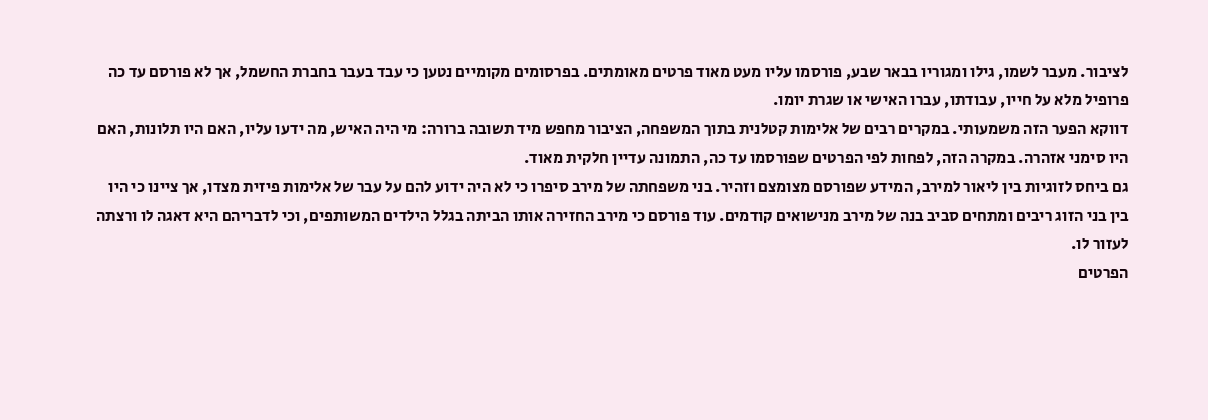לציבור. מעבר לשמו, גילו ומגוריו בבאר שבע, פורסמו עליו מעט מאוד פרטים מאומתים. בפרסומים מקומיים נטען כי עבד בעבר בחברת החשמל, אך לא פורסם עד כה פרופיל מלא על חייו, עבודתו, עברו האישי או שגרת יומו.
דווקא הפער הזה משמעותי. במקרים רבים של אלימות קטלנית בתוך המשפחה, הציבור מחפש מיד תשובה ברורה: מי היה האיש, מה ידעו עליו, האם היו תלונות, האם היו סימני אזהרה. במקרה הזה, לפחות לפי הפרטים שפורסמו עד כה, התמונה עדיין חלקית מאוד.
גם ביחס לזוגיות בין ליאור למירב, המידע שפורסם מצומצם וזהיר. בני משפחתה של מירב סיפרו כי לא היה ידוע להם על עבר של אלימות פיזית מצדו, אך ציינו כי היו בין בני הזוג ריבים ומתחים סביב בנה של מירב מנישואים קודמים. עוד פורסם כי מירב החזירה אותו הביתה בגלל הילדים המשותפים, וכי לדבריהם היא דאגה לו ורצתה לעזור לו.
הפרטים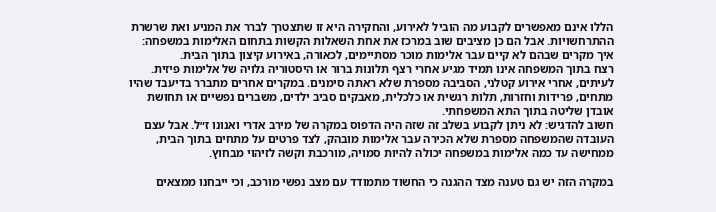הללו אינם מאפשרים לקבוע מה הוביל לאירוע, והחקירה היא זו שתצטרך לברר את המניע ואת שרשרת ההתרחשויות. אבל הם כן מציבים שוב במרכז את אחת השאלות הקשות בתחום האלימות במשפחה: איך מקרים שבהם לא קיים עבר אלימות מוכר מסתיימים, לכאורה, באירוע קיצון בתוך הבית.
רצח בתוך המשפחה אינו תמיד מגיע אחרי רצף תלונות ברור או היסטוריה גלויה של אלימות פיזית. לעיתים, אחרי אירוע קטלני, הסביבה מספרת שלא ראתה סימנים. במקרים אחרים מתברר בדיעבד שהיו מתחים, פרידות וחזרות, תלות רגשית או כלכלית, מאבקים סביב ילדים, משברים נפשיים או תחושת אובדן שליטה בתוך התא המשפחתי.
חשוב להדגיש: לא ניתן לקבוע בשלב זה שזה היה הדפוס במקרה של מירב אדרי ואנונו ז״ל. אבל עצם העובדה שהמשפחה מספרת שלא הכירה עבר אלימות מובהק, לצד פרטים על מתחים בתוך הבית, ממחישה עד כמה אלימות במשפחה יכולה להיות סמויה, מורכבת וקשה לזיהוי מבחוץ.

במקרה הזה יש גם טענה מצד ההגנה כי החשוד מתמודד עם מצב נפשי מורכב, וכי ייבחנו ממצאים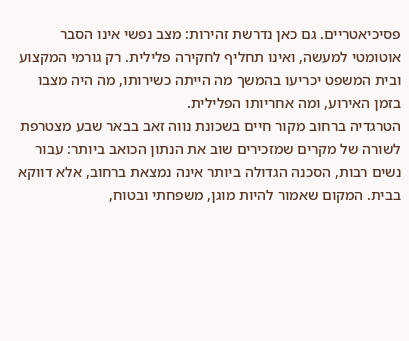פסיכיאטריים. גם כאן נדרשת זהירות: מצב נפשי אינו הסבר אוטומטי למעשה, ואינו תחליף לחקירה פלילית. רק גורמי המקצוע ובית המשפט יכריעו בהמשך מה הייתה כשירותו, מה היה מצבו בזמן האירוע, ומה אחריותו הפלילית.
הטרגדיה ברחוב מקור חיים בשכונת נווה זאב בבאר שבע מצטרפת לשורה של מקרים שמזכירים שוב את הנתון הכואב ביותר: עבור נשים רבות, הסכנה הגדולה ביותר אינה נמצאת ברחוב, אלא דווקא בבית. המקום שאמור להיות מוגן, משפחתי ובטוח,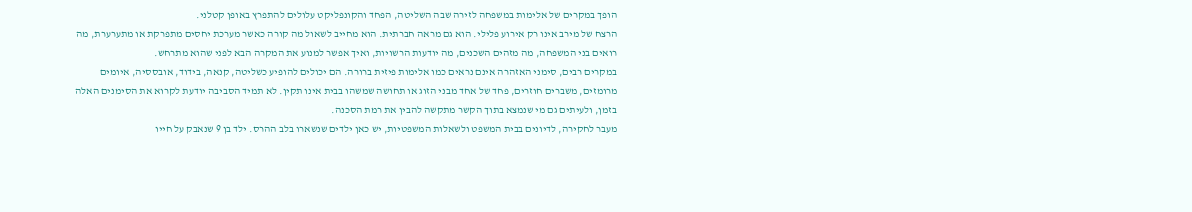הופך במקרים של אלימות במשפחה לזירה שבה השליטה, הפחד והקונפליקט עלולים להתפרץ באופן קטלני.
הרצח של מירב אינו רק אירוע פלילי. הוא גם מראה חברתית. הוא מחייב לשאול מה קורה כאשר מערכת יחסים מתפרקת או מתערערת, מה רואים בני המשפחה, מה מזהים השכנים, מה יודעות הרשויות, ואיך אפשר למנוע את המקרה הבא לפני שהוא מתרחש.
במקרים רבים, סימני האזהרה אינם נראים כמו אלימות פיזית ברורה. הם יכולים להופיע כשליטה, קנאה, בידוד, אובססיה, איומים מרומזים, משברים חוזרים, פחד של אחד מבני הזוג או תחושה שמשהו בבית אינו תקין. לא תמיד הסביבה יודעת לקרוא את הסימנים האלה בזמן, ולעיתים גם מי שנמצא בתוך הקשר מתקשה להבין את רמת הסכנה.
מעבר לחקירה, לדיונים בבית המשפט ולשאלות המשפטיות, יש כאן ילדים שנשארו בלב ההרס. ילד בן 9 שנאבק על חייו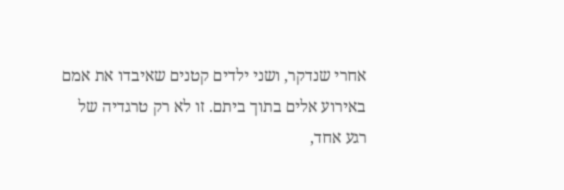אחרי שנדקר, ושני ילדים קטנים שאיבדו את אמם באירוע אלים בתוך ביתם. זו לא רק טרגדיה של רגע אחד,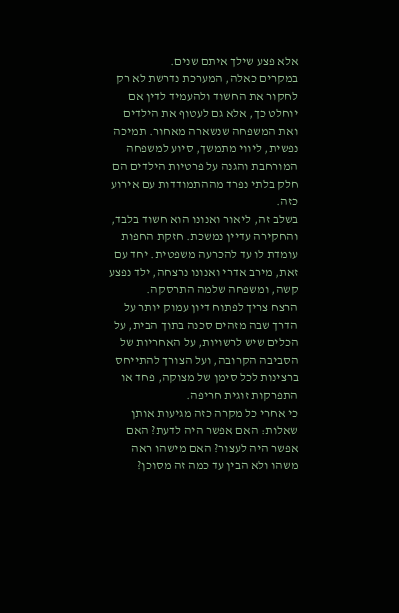אלא פצע שילך איתם שנים.
במקרים כאלה, המערכת נדרשת לא רק לחקור את החשוד ולהעמיד לדין אם יוחלט כך, אלא גם לעטוף את הילדים ואת המשפחה שנשארה מאחור. תמיכה נפשית, ליווי מתמשך, סיוע למשפחה המורחבת והגנה על פרטיות הילדים הם חלק בלתי נפרד מההתמודדות עם אירוע כזה.
בשלב זה, ליאור ואנונו הוא חשוד בלבד, והחקירה עדיין נמשכת. חזקת החפות עומדת לו עד להכרעה משפטית. יחד עם זאת, מירב אדרי ואנונו נרצחה, ילד נפצע קשה, ומשפחה שלמה התרסקה.
הרצח צריך לפתוח דיון עמוק יותר על הדרך שבה מזהים סכנה בתוך הבית, על הכלים שיש לרשויות, על האחריות של הסביבה הקרובה, ועל הצורך להתייחס ברצינות לכל סימן של מצוקה, פחד או התפרקות זוגית חריפה.
כי אחרי כל מקרה כזה מגיעות אותן שאלות: האם אפשר היה לדעת? האם אפשר היה לעצור? האם מישהו ראה משהו ולא הבין עד כמה זה מסוכן?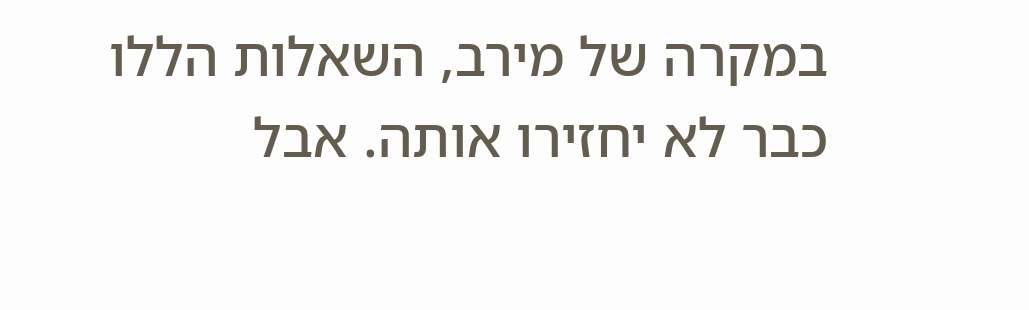במקרה של מירב, השאלות הללו כבר לא יחזירו אותה. אבל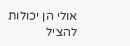אולי הן יכולות להציל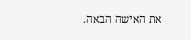את האישה הבאה.